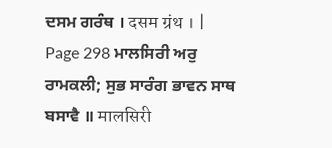ਦਸਮ ਗਰੰਥ । दसम ग्रंथ । |
Page 298 ਮਾਲਸਿਰੀ ਅਰੁ ਰਾਮਕਲੀ; ਸੁਭ ਸਾਰੰਗ ਭਾਵਨ ਸਾਥ ਬਸਾਵੈ ॥ मालसिरी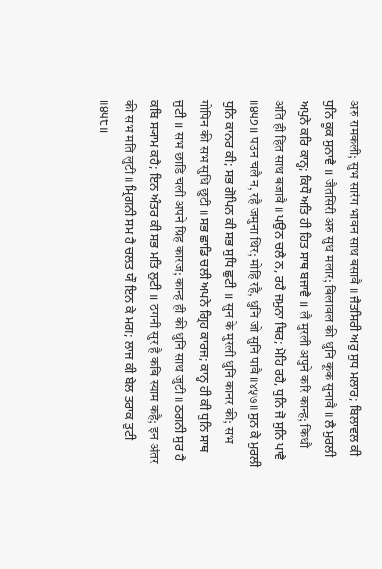अरु रामकली; सुभ सारंग भावन साथ बसावै ॥ ਜੈਤਸਿਰੀ ਅਰੁ ਸੁਧ ਮਲਾਰ; ਬਿਲਾਵਲ ਕੀ ਧੁਨਿ ਕੂਕ ਸੁਨਾਵੈ ॥ जैतसिरी अरु सुध मलार; बिलावल की धुनि कूक सुनावै ॥ ਲੈ ਮੁਰਲੀ ਅਪੁਨੇ ਕਰਿ ਕਾਨ੍ਹ; ਕਿਧੌ ਅਤਿ ਹੀ ਹਿਤ ਸਾਥ ਬਜਾਵੈ ॥ लै मुरली अपुने करि कान्ह; किधौ अति ही हित साथ बजावै ॥ ਪਉਨ ਚਲੈ ਨ, ਰਹੈ ਜਮੁਨਾ ਥਿਰ; ਮੋਹਿ ਰਹੈ, ਧੁਨਿ ਜੋ ਸੁਨਿ ਪਾਵੈ ॥੪੫੭॥ पउन चलै न, रहै जमुना थिर; मोहि रहै, धुनि जो सुनि पावै ॥४५७॥ ਸੁਨ ਕੇ ਮੁਰਲੀ ਧੁਨਿ ਕਾਨਰ ਕੀ; ਸਭ ਗੋਪਿਨ ਕੀ ਸਭ ਸੁਧਿ ਛੁਟੀ ॥ सुन के मुरली धुनि कानर की; सभ गोपिन की सभ सुधि छुटी ॥ ਸਭ ਛਾਡਿ ਚਲੀ ਅਪਨੇ ਗ੍ਰਿਹ ਕਾਰਜ; ਕਾਨ੍ਹ ਹੀ ਕੀ ਧੁਨਿ ਸਾਥ ਜੁਟੀ ॥ सभ छाडि चली अपने ग्रिह कारज; कान्ह ही की धुनि साथ जुटी ॥ ਠਗਨੀ ਸੁਰ ਹੈ ਕਬਿ ਸ੍ਯਾਮ ਕਹੈ; ਇਨ ਅੰਤਰ ਕੀ ਸਭ ਮਤਿ ਲੁਟੀ ॥ ठगनी सुर है कबि स्याम कहै; इन अंतर की सभ मति लुटी ॥ ਮ੍ਰਿਗਨੀ ਸਮ ਹੈ ਚਲਤ ਯੌ ਇਨ ਕੇ ਮਗ; ਲਾਜ ਕੀ ਬੇਲ ਤਰਾਕ ਤੁਟੀ ॥੪੫੮॥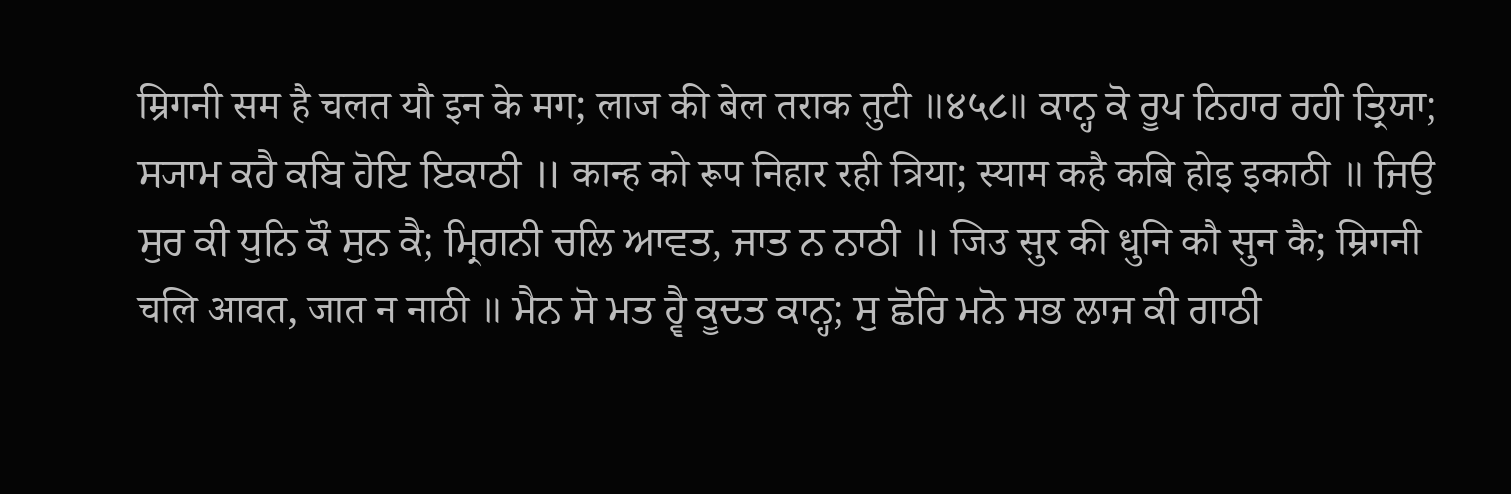म्रिगनी सम है चलत यौ इन के मग; लाज की बेल तराक तुटी ॥४५८॥ ਕਾਨ੍ਹ ਕੋ ਰੂਪ ਨਿਹਾਰ ਰਹੀ ਤ੍ਰਿਯਾ; ਸ੍ਯਾਮ ਕਹੈ ਕਬਿ ਹੋਇ ਇਕਾਠੀ ॥ कान्ह को रूप निहार रही त्रिया; स्याम कहै कबि होइ इकाठी ॥ ਜਿਉ ਸੁਰ ਕੀ ਧੁਨਿ ਕੌ ਸੁਨ ਕੈ; ਮ੍ਰਿਗਨੀ ਚਲਿ ਆਵਤ, ਜਾਤ ਨ ਨਾਠੀ ॥ जिउ सुर की धुनि कौ सुन कै; म्रिगनी चलि आवत, जात न नाठी ॥ ਮੈਨ ਸੋ ਮਤ ਹ੍ਵੈ ਕੂਦਤ ਕਾਨ੍ਹ; ਸੁ ਛੋਰਿ ਮਨੋ ਸਭ ਲਾਜ ਕੀ ਗਾਠੀ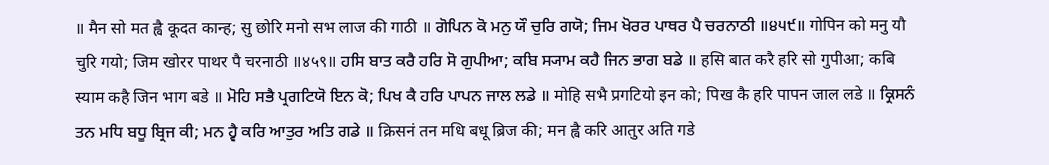॥ मैन सो मत ह्वै कूदत कान्ह; सु छोरि मनो सभ लाज की गाठी ॥ ਗੋਪਿਨ ਕੋ ਮਨੁ ਯੌ ਚੁਰਿ ਗਯੋ; ਜਿਮ ਖੋਰਰ ਪਾਥਰ ਪੈ ਚਰਨਾਠੀ ॥੪੫੯॥ गोपिन को मनु यौ चुरि गयो; जिम खोरर पाथर पै चरनाठी ॥४५९॥ ਹਸਿ ਬਾਤ ਕਰੈ ਹਰਿ ਸੋ ਗੁਪੀਆ; ਕਬਿ ਸ੍ਯਾਮ ਕਹੈ ਜਿਨ ਭਾਗ ਬਡੇ ॥ हसि बात करै हरि सो गुपीआ; कबि स्याम कहै जिन भाग बडे ॥ ਮੋਹਿ ਸਭੈ ਪ੍ਰਗਟਿਯੋ ਇਨ ਕੋ; ਪਿਖ ਕੈ ਹਰਿ ਪਾਪਨ ਜਾਲ ਲਡੇ ॥ मोहि सभै प्रगटियो इन को; पिख कै हरि पापन जाल लडे ॥ ਕ੍ਰਿਸਨੰ ਤਨ ਮਧਿ ਬਧੂ ਬ੍ਰਿਜ ਕੀ; ਮਨ ਹ੍ਵੈ ਕਰਿ ਆਤੁਰ ਅਤਿ ਗਡੇ ॥ क्रिसनं तन मधि बधू ब्रिज की; मन ह्वै करि आतुर अति गडे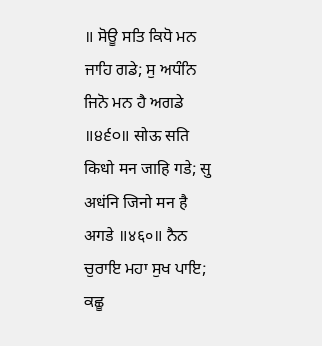॥ ਸੋਊ ਸਤਿ ਕਿਧੋ ਮਨ ਜਾਹਿ ਗਡੇ; ਸੁ ਅਧੰਨਿ ਜਿਨੋ ਮਨ ਹੈ ਅਗਡੇ ॥੪੬੦॥ सोऊ सति किधो मन जाहि गडे; सु अधंनि जिनो मन है अगडे ॥४६०॥ ਨੈਨ ਚੁਰਾਇ ਮਹਾ ਸੁਖ ਪਾਇ; ਕਛੂ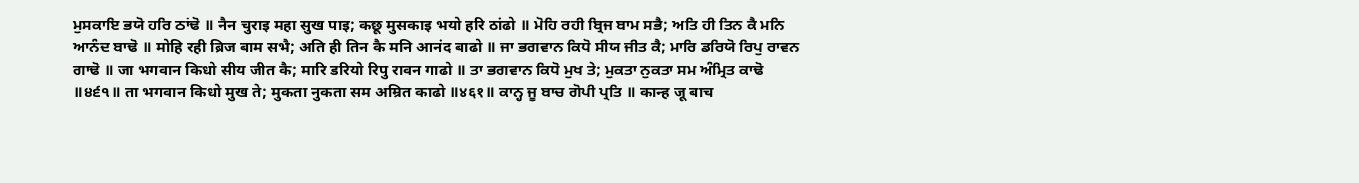ਮੁਸਕਾਇ ਭਯੋ ਹਰਿ ਠਾਂਢੋ ॥ नैन चुराइ महा सुख पाइ; कछू मुसकाइ भयो हरि ठांढो ॥ ਮੋਹਿ ਰਹੀ ਬ੍ਰਿਜ ਬਾਮ ਸਭੈ; ਅਤਿ ਹੀ ਤਿਨ ਕੈ ਮਨਿ ਆਨੰਦ ਬਾਢੋ ॥ मोहि रही ब्रिज बाम सभै; अति ही तिन कै मनि आनंद बाढो ॥ ਜਾ ਭਗਵਾਨ ਕਿਧੋ ਸੀਯ ਜੀਤ ਕੈ; ਮਾਰਿ ਡਰਿਯੋ ਰਿਪੁ ਰਾਵਨ ਗਾਢੋ ॥ जा भगवान किधो सीय जीत कै; मारि डरियो रिपु रावन गाढो ॥ ਤਾ ਭਗਵਾਨ ਕਿਧੋ ਮੁਖ ਤੇ; ਮੁਕਤਾ ਨੁਕਤਾ ਸਮ ਅੰਮ੍ਰਿਤ ਕਾਢੋ ॥੪੬੧॥ ता भगवान किधो मुख ते; मुकता नुकता सम अम्रित काढो ॥४६१॥ ਕਾਨ੍ਹ ਜੂ ਬਾਚ ਗੋਪੀ ਪ੍ਰਤਿ ॥ कान्ह जू बाच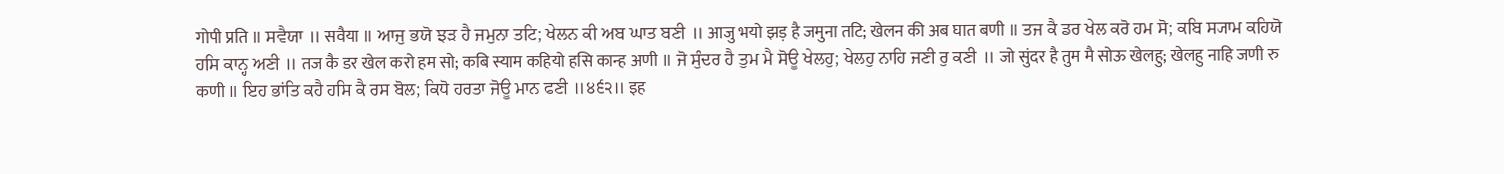गोपी प्रति ॥ ਸਵੈਯਾ ॥ सवैया ॥ ਆਜੁ ਭਯੋ ਝੜ ਹੈ ਜਮੁਨਾ ਤਟਿ; ਖੇਲਨ ਕੀ ਅਬ ਘਾਤ ਬਣੀ ॥ आजु भयो झड़ है जमुना तटि; खेलन की अब घात बणी ॥ ਤਜ ਕੈ ਡਰ ਖੇਲ ਕਰੋ ਹਮ ਸੋ; ਕਬਿ ਸ੍ਯਾਮ ਕਹਿਯੋ ਹਸਿ ਕਾਨ੍ਹ ਅਣੀ ॥ तज कै डर खेल करो हम सो; कबि स्याम कहियो हसि कान्ह अणी ॥ ਜੋ ਸੁੰਦਰ ਹੈ ਤੁਮ ਮੈ ਸੋਊ ਖੇਲਹੁ; ਖੇਲਹੁ ਨਾਹਿ ਜਣੀ ਰੁ ਕਣੀ ॥ जो सुंदर है तुम मै सोऊ खेलहु; खेलहु नाहि जणी रु कणी ॥ ਇਹ ਭਾਂਤਿ ਕਹੈ ਹਸਿ ਕੈ ਰਸ ਬੋਲ; ਕਿਧੋ ਹਰਤਾ ਜੋਊ ਮਾਨ ਫਣੀ ॥੪੬੨॥ इह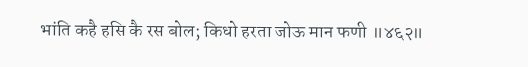भांति कहै हसि कै रस बोल; किधो हरता जोऊ मान फणी ॥४६२॥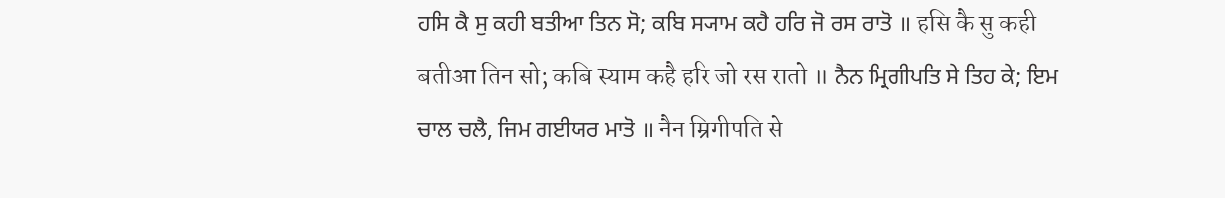ਹਸਿ ਕੈ ਸੁ ਕਹੀ ਬਤੀਆ ਤਿਨ ਸੋ; ਕਬਿ ਸ੍ਯਾਮ ਕਹੈ ਹਰਿ ਜੋ ਰਸ ਰਾਤੋ ॥ हसि कै सु कही बतीआ तिन सो; कबि स्याम कहै हरि जो रस रातो ॥ ਨੈਨ ਮ੍ਰਿਗੀਪਤਿ ਸੇ ਤਿਹ ਕੇ; ਇਮ ਚਾਲ ਚਲੈ, ਜਿਮ ਗਈਯਰ ਮਾਤੋ ॥ नैन म्रिगीपति से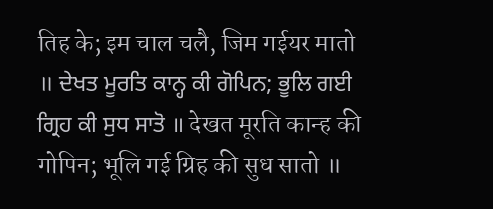तिह के; इम चाल चलै, जिम गईयर मातो ॥ ਦੇਖਤ ਮੂਰਤਿ ਕਾਨ੍ਹ ਕੀ ਗੋਪਿਨ; ਭੂਲਿ ਗਈ ਗ੍ਰਿਹ ਕੀ ਸੁਧ ਸਾਤੋ ॥ देखत मूरति कान्ह की गोपिन; भूलि गई ग्रिह की सुध सातो ॥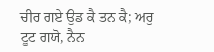ਚੀਰ ਗਏ ਉਡ ਕੈ ਤਨ ਕੈ; ਅਰੁ ਟੂਟ ਗਯੋ, ਨੈਨ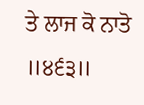ਤੇ ਲਾਜ ਕੋ ਨਾਤੋ ॥੪੬੩॥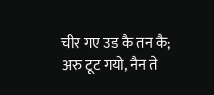चीर गए उड कै तन कै; अरु टूट गयो, नैन ते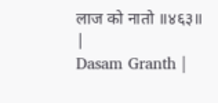लाज को नातो ॥४६३॥ |
Dasam Granth |